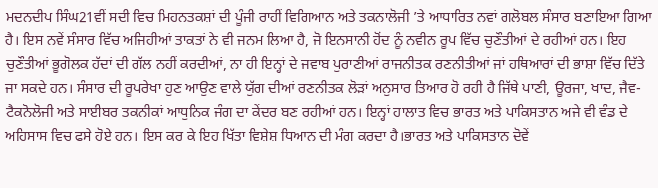ਮਦਨਦੀਪ ਸਿੰਘ21ਵੀਂ ਸਦੀ ਵਿਚ ਮਿਹਨਤਕਸ਼ਾਂ ਦੀ ਪੂੰਜੀ ਰਾਹੀਂ ਵਿਗਿਆਨ ਅਤੇ ਤਕਨਾਲੋਜੀ ’ਤੇ ਆਧਾਰਿਤ ਨਵਾਂ ਗਲੋਬਲ ਸੰਸਾਰ ਬਣਾਇਆ ਗਿਆ ਹੈ। ਇਸ ਨਵੇਂ ਸੰਸਾਰ ਵਿੱਚ ਅਜਿਹੀਆਂ ਤਾਕਤਾਂ ਨੇ ਵੀ ਜਨਮ ਲਿਆ ਹੈ, ਜੋ ਇਨਸਾਨੀ ਹੋਂਦ ਨੂੰ ਨਵੀਨ ਰੂਪ ਵਿੱਚ ਚੁਣੌਤੀਆਂ ਦੇ ਰਹੀਆਂ ਹਨ। ਇਹ ਚੁਣੌਤੀਆਂ ਭੂਗੋਲਕ ਹੱਦਾਂ ਦੀ ਗੱਲ ਨਹੀਂ ਕਰਦੀਆਂ, ਨਾ ਹੀ ਇਨ੍ਹਾਂ ਦੇ ਜਵਾਬ ਪੁਰਾਣੀਆਂ ਰਾਜਨੀਤਕ ਰਣਨੀਤੀਆਂ ਜਾਂ ਹਥਿਆਰਾਂ ਦੀ ਭਾਸ਼ਾ ਵਿੱਚ ਦਿੱਤੇ ਜਾ ਸਕਦੇ ਹਨ। ਸੰਸਾਰ ਦੀ ਰੂਪਰੇਖਾ ਹੁਣ ਆਉਣ ਵਾਲੇ ਯੁੱਗ ਦੀਆਂ ਰਣਨੀਤਕ ਲੋੜਾਂ ਅਨੁਸਾਰ ਤਿਆਰ ਹੋ ਰਹੀ ਹੈ ਜਿੱਥੇ ਪਾਣੀ, ਊਰਜਾ, ਖਾਦ, ਜੈਵ-ਟੈਕਨੋਲੋਜੀ ਅਤੇ ਸਾਈਬਰ ਤਕਨੀਕਾਂ ਆਧੁਨਿਕ ਜੰਗ ਦਾ ਕੇਂਦਰ ਬਣ ਰਹੀਆਂ ਹਨ। ਇਨ੍ਹਾਂ ਹਾਲਾਤ ਵਿਚ ਭਾਰਤ ਅਤੇ ਪਾਕਿਸਤਾਨ ਅਜੇ ਵੀ ਵੰਡ ਦੇ ਅਹਿਸਾਸ ਵਿਚ ਫਸੇ ਹੋਏ ਹਨ। ਇਸ ਕਰ ਕੇ ਇਹ ਖਿੱਤਾ ਵਿਸ਼ੇਸ਼ ਧਿਆਨ ਦੀ ਮੰਗ ਕਰਦਾ ਹੈ।ਭਾਰਤ ਅਤੇ ਪਾਕਿਸਤਾਨ ਦੋਵੇਂ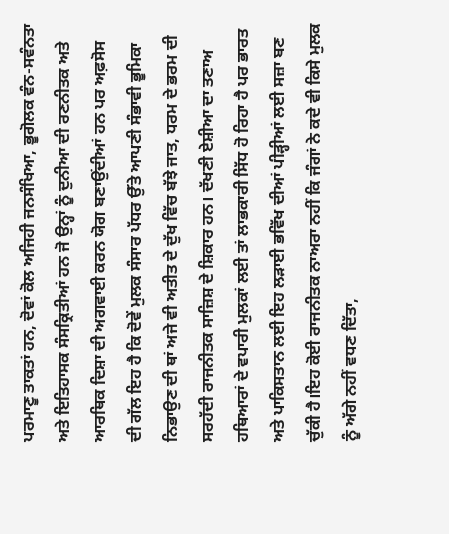ਪਰਮਾਣੂ ਤਾਕਤਾਂ ਹਨ, ਦੋਵਾਂ ਕੋਲ ਅਜਿਹੀ ਜਨਸੰਖਿਆ, ਭੂਗੋਲਕ ਵੰਨ-ਸਵੰਨਤਾ ਅਤੇ ਇਤਿਹਾਸਕ ਸੰਸਕ੍ਰਿਤੀਆਂ ਹਨ ਜੋ ਉਨ੍ਹਾਂ ਨੂੰ ਦੁਨੀਆ ਦੀ ਰਣਨੀਤਕ ਅਤੇ ਆਰਥਿਕ ਦਿਸ਼ਾ ਦੀ ਅਗਵਾਈ ਕਰਨ ਯੋਗ ਬਣਾਉਂਦੀਆਂ ਹਨ ਪਰ ਅਫ਼ਸੋਸ ਦੀ ਗੱਲ ਇਹ ਹੈ ਕਿ ਦੋਵੇਂ ਮੁਲਕ ਸੰਸਾਰ ਪੱਧਰ ਉੱਤੇ ਆਪਣੀ ਸੰਭਾਵੀ ਭੂਮਿਕਾ ਨਿਭਾਉਣ ਦੀ ਥਾਂ ਅਜੇ ਵੀ ਅਤੀਤ ਦੇ ਦੁੱਖ ਵਿੱਚ ਬੱਝੇ ਜਾਤ, ਧਰਮ ਦੇ ਭਰਮ ਦੀ ਸਰਹੱਦੀ ਰਾਜਨੀਤਕ ਸਾਜ਼ਿਸ਼ ਦੇ ਸ਼ਿਕਾਰ ਹਨ। ਦੱਖਣੀ ਏਸ਼ੀਆ ਦਾ ਤਣਾਅ ਹਥਿਆਰਾਂ ਦੇ ਵਪਾਰੀ ਮੁਲਕਾਂ ਲਈ ਤਾਂ ਲਾਭਕਾਰੀ ਸਿੱਧ ਹੋ ਰਿਹਾ ਹੈ ਪਰ ਭਾਰਤ ਅਤੇ ਪਾਕਿਸਤਾਨ ਲਈ ਇਹ ਲੜਾਈ ਭਵਿੱਖ ਦੀਆਂ ਪੀੜ੍ਹੀਆਂ ਲਈ ਸਜ਼ਾ ਬਣ ਚੁੱਕੀ ਹੈ।ਇਹ ਕੋਈ ਰਾਜਨੀਤਕ ਨਾਅਰਾ ਨਹੀਂ ਕਿ ਜੰਗਾਂ ਨੇ ਕਦੇ ਵੀ ਕਿਸੇ ਮੁਲਕ ਨੂੰ ਅੱਗੇ ਨਹੀਂ ਵਧਣ ਦਿੱਤਾ,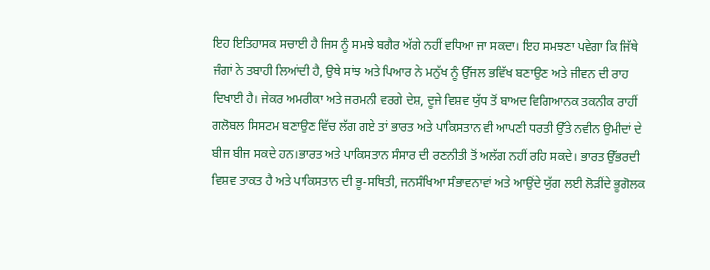ਇਹ ਇਤਿਹਾਸਕ ਸਚਾਈ ਹੈ ਜਿਸ ਨੂੰ ਸਮਝੇ ਬਗੈਰ ਅੱਗੇ ਨਹੀਂ ਵਧਿਆ ਜਾ ਸਕਦਾ। ਇਹ ਸਮਝਣਾ ਪਵੇਗਾ ਕਿ ਜਿੱਥੇ ਜੰਗਾਂ ਨੇ ਤਬਾਹੀ ਲਿਆਂਦੀ ਹੈ, ਉਥੇ ਸਾਂਝ ਅਤੇ ਪਿਆਰ ਨੇ ਮਨੁੱਖ ਨੂੰ ਉੱਜਲ ਭਵਿੱਖ ਬਣਾਉਣ ਅਤੇ ਜੀਵਨ ਦੀ ਰਾਹ ਦਿਖਾਈ ਹੈ। ਜੇਕਰ ਅਮਰੀਕਾ ਅਤੇ ਜਰਮਨੀ ਵਰਗੇ ਦੇਸ਼, ਦੂਜੇ ਵਿਸ਼ਵ ਯੁੱਧ ਤੋਂ ਬਾਅਦ ਵਿਗਿਆਨਕ ਤਕਨੀਕ ਰਾਹੀਂ ਗਲੋਬਲ ਸਿਸਟਮ ਬਣਾਉਣ ਵਿੱਚ ਲੱਗ ਗਏ ਤਾਂ ਭਾਰਤ ਅਤੇ ਪਾਕਿਸਤਾਨ ਵੀ ਆਪਣੀ ਧਰਤੀ ਉੱਤੇ ਨਵੀਨ ਉਮੀਦਾਂ ਦੇ ਬੀਜ ਬੀਜ ਸਕਦੇ ਹਨ।ਭਾਰਤ ਅਤੇ ਪਾਕਿਸਤਾਨ ਸੰਸਾਰ ਦੀ ਰਣਨੀਤੀ ਤੋਂ ਅਲੱਗ ਨਹੀਂ ਰਹਿ ਸਕਦੇ। ਭਾਰਤ ਉੱਭਰਦੀ ਵਿਸ਼ਵ ਤਾਕਤ ਹੈ ਅਤੇ ਪਾਕਿਸਤਾਨ ਦੀ ਭੂ-ਸਥਿਤੀ, ਜਨਸੰਖਿਆ ਸੰਭਾਵਨਾਵਾਂ ਅਤੇ ਆਉਂਦੇ ਯੁੱਗ ਲਈ ਲੋੜੀਂਦੇ ਭੂਗੋਲਕ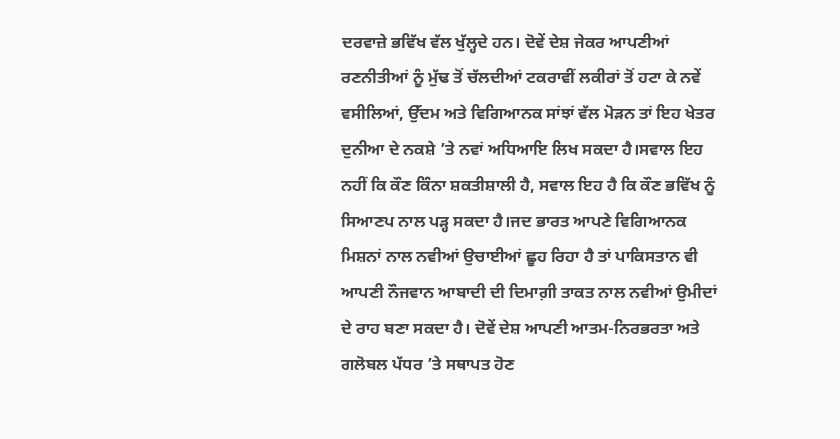ਦਰਵਾਜ਼ੇ ਭਵਿੱਖ ਵੱਲ ਖੁੱਲ੍ਹਦੇ ਹਨ। ਦੋਵੇਂ ਦੇਸ਼ ਜੇਕਰ ਆਪਣੀਆਂ ਰਣਨੀਤੀਆਂ ਨੂੰ ਮੁੱਢ ਤੋਂ ਚੱਲਦੀਆਂ ਟਕਰਾਵੀਂ ਲਕੀਰਾਂ ਤੋਂ ਹਟਾ ਕੇ ਨਵੇਂ ਵਸੀਲਿਆਂ, ਉੱਦਮ ਅਤੇ ਵਿਗਿਆਨਕ ਸਾਂਝਾਂ ਵੱਲ ਮੋੜਨ ਤਾਂ ਇਹ ਖੇਤਰ ਦੁਨੀਆ ਦੇ ਨਕਸ਼ੇ ’ਤੇ ਨਵਾਂ ਅਧਿਆਇ ਲਿਖ ਸਕਦਾ ਹੈ।ਸਵਾਲ ਇਹ ਨਹੀਂ ਕਿ ਕੌਣ ਕਿੰਨਾ ਸ਼ਕਤੀਸ਼ਾਲੀ ਹੈ, ਸਵਾਲ ਇਹ ਹੈ ਕਿ ਕੌਣ ਭਵਿੱਖ ਨੂੰ ਸਿਆਣਪ ਨਾਲ ਪੜ੍ਹ ਸਕਦਾ ਹੈ।ਜਦ ਭਾਰਤ ਆਪਣੇ ਵਿਗਿਆਨਕ ਮਿਸ਼ਨਾਂ ਨਾਲ ਨਵੀਆਂ ਉਚਾਈਆਂ ਛੂਹ ਰਿਹਾ ਹੈ ਤਾਂ ਪਾਕਿਸਤਾਨ ਵੀ ਆਪਣੀ ਨੌਜਵਾਨ ਆਬਾਦੀ ਦੀ ਦਿਮਾਗ਼ੀ ਤਾਕਤ ਨਾਲ ਨਵੀਆਂ ਉਮੀਦਾਂ ਦੇ ਰਾਹ ਬਣਾ ਸਕਦਾ ਹੈ। ਦੋਵੇਂ ਦੇਸ਼ ਆਪਣੀ ਆਤਮ-ਨਿਰਭਰਤਾ ਅਤੇ ਗਲੋਬਲ ਪੱਧਰ ’ਤੇ ਸਥਾਪਤ ਹੋਣ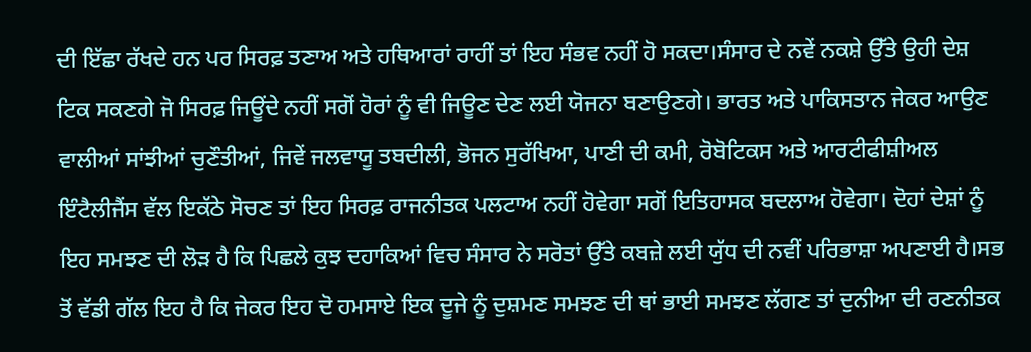ਦੀ ਇੱਛਾ ਰੱਖਦੇ ਹਨ ਪਰ ਸਿਰਫ਼ ਤਣਾਅ ਅਤੇ ਹਥਿਆਰਾਂ ਰਾਹੀਂ ਤਾਂ ਇਹ ਸੰਭਵ ਨਹੀਂ ਹੋ ਸਕਦਾ।ਸੰਸਾਰ ਦੇ ਨਵੇਂ ਨਕਸ਼ੇ ਉੱਤੇ ਉਹੀ ਦੇਸ਼ ਟਿਕ ਸਕਣਗੇ ਜੋ ਸਿਰਫ਼ ਜਿਊਂਦੇ ਨਹੀਂ ਸਗੋਂ ਹੋਰਾਂ ਨੂੰ ਵੀ ਜਿਊਣ ਦੇਣ ਲਈ ਯੋਜਨਾ ਬਣਾਉਣਗੇ। ਭਾਰਤ ਅਤੇ ਪਾਕਿਸਤਾਨ ਜੇਕਰ ਆਉਣ ਵਾਲੀਆਂ ਸਾਂਝੀਆਂ ਚੁਣੌਤੀਆਂ, ਜਿਵੇਂ ਜਲਵਾਯੂ ਤਬਦੀਲੀ, ਭੋਜਨ ਸੁਰੱਖਿਆ, ਪਾਣੀ ਦੀ ਕਮੀ, ਰੋਬੋਟਿਕਸ ਅਤੇ ਆਰਟੀਫੀਸ਼ੀਅਲ ਇੰਟੈਲੀਜੈਂਸ ਵੱਲ ਇਕੱਠੇ ਸੋਚਣ ਤਾਂ ਇਹ ਸਿਰਫ਼ ਰਾਜਨੀਤਕ ਪਲਟਾਅ ਨਹੀਂ ਹੋਵੇਗਾ ਸਗੋਂ ਇਤਿਹਾਸਕ ਬਦਲਾਅ ਹੋਵੇਗਾ। ਦੋਹਾਂ ਦੇਸ਼ਾਂ ਨੂੰ ਇਹ ਸਮਝਣ ਦੀ ਲੋੜ ਹੈ ਕਿ ਪਿਛਲੇ ਕੁਝ ਦਹਾਕਿਆਂ ਵਿਚ ਸੰਸਾਰ ਨੇ ਸਰੋਤਾਂ ਉੱਤੇ ਕਬਜ਼ੇ ਲਈ ਯੁੱਧ ਦੀ ਨਵੀਂ ਪਰਿਭਾਸ਼ਾ ਅਪਣਾਈ ਹੈ।ਸਭ ਤੋਂ ਵੱਡੀ ਗੱਲ ਇਹ ਹੈ ਕਿ ਜੇਕਰ ਇਹ ਦੋ ਹਮਸਾਏ ਇਕ ਦੂਜੇ ਨੂੰ ਦੁਸ਼ਮਣ ਸਮਝਣ ਦੀ ਥਾਂ ਭਾਈ ਸਮਝਣ ਲੱਗਣ ਤਾਂ ਦੁਨੀਆ ਦੀ ਰਣਨੀਤਕ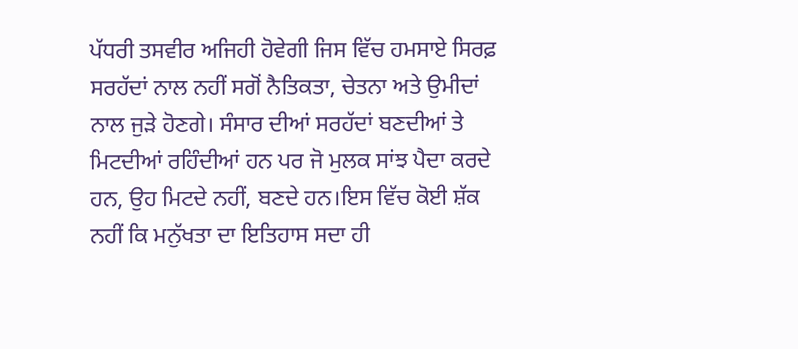ਪੱਧਰੀ ਤਸਵੀਰ ਅਜਿਹੀ ਹੋਵੇਗੀ ਜਿਸ ਵਿੱਚ ਹਮਸਾਏ ਸਿਰਫ਼ ਸਰਹੱਦਾਂ ਨਾਲ ਨਹੀਂ ਸਗੋਂ ਨੈਤਿਕਤਾ, ਚੇਤਨਾ ਅਤੇ ਉਮੀਦਾਂ ਨਾਲ ਜੁੜੇ ਹੋਣਗੇ। ਸੰਸਾਰ ਦੀਆਂ ਸਰਹੱਦਾਂ ਬਣਦੀਆਂ ਤੇ ਮਿਟਦੀਆਂ ਰਹਿੰਦੀਆਂ ਹਨ ਪਰ ਜੋ ਮੁਲਕ ਸਾਂਝ ਪੈਦਾ ਕਰਦੇ ਹਨ, ਉਹ ਮਿਟਦੇ ਨਹੀਂ, ਬਣਦੇ ਹਨ।ਇਸ ਵਿੱਚ ਕੋਈ ਸ਼ੱਕ ਨਹੀਂ ਕਿ ਮਨੁੱਖਤਾ ਦਾ ਇਤਿਹਾਸ ਸਦਾ ਹੀ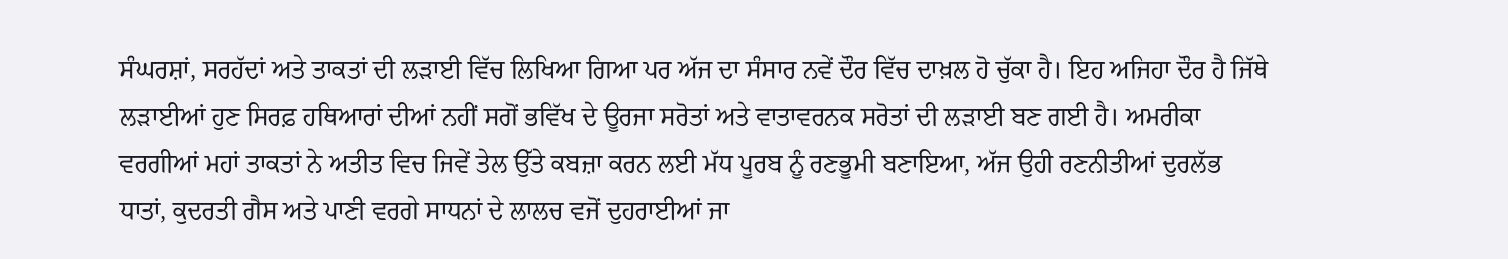ਸੰਘਰਸ਼ਾਂ, ਸਰਹੱਦਾਂ ਅਤੇ ਤਾਕਤਾਂ ਦੀ ਲੜਾਈ ਵਿੱਚ ਲਿਖਿਆ ਗਿਆ ਪਰ ਅੱਜ ਦਾ ਸੰਸਾਰ ਨਵੇਂ ਦੌਰ ਵਿੱਚ ਦਾਖ਼ਲ ਹੋ ਚੁੱਕਾ ਹੈ। ਇਹ ਅਜਿਹਾ ਦੌਰ ਹੈ ਜਿੱਥੇ ਲੜਾਈਆਂ ਹੁਣ ਸਿਰਫ਼ ਹਥਿਆਰਾਂ ਦੀਆਂ ਨਹੀਂ ਸਗੋਂ ਭਵਿੱਖ ਦੇ ਊਰਜਾ ਸਰੋਤਾਂ ਅਤੇ ਵਾਤਾਵਰਨਕ ਸਰੋਤਾਂ ਦੀ ਲੜਾਈ ਬਣ ਗਈ ਹੈ। ਅਮਰੀਕਾ ਵਰਗੀਆਂ ਮਹਾਂ ਤਾਕਤਾਂ ਨੇ ਅਤੀਤ ਵਿਚ ਜਿਵੇਂ ਤੇਲ ਉੱਤੇ ਕਬਜ਼ਾ ਕਰਨ ਲਈ ਮੱਧ ਪੂਰਬ ਨੂੰ ਰਣਭੂਮੀ ਬਣਾਇਆ, ਅੱਜ ਉਹੀ ਰਣਨੀਤੀਆਂ ਦੁਰਲੱਭ ਧਾਤਾਂ, ਕੁਦਰਤੀ ਗੈਸ ਅਤੇ ਪਾਣੀ ਵਰਗੇ ਸਾਧਨਾਂ ਦੇ ਲਾਲਚ ਵਜੋਂ ਦੁਹਰਾਈਆਂ ਜਾ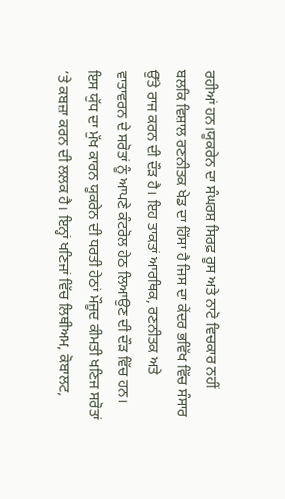ਰਹੀਆਂ ਹਨ।ਯੂਕਰੇਨ ਦਾ ਸੰਘਰਸ਼ ਸਿਰਫ਼ ਰੂਸ ਅਤੇ ਨਾਟੋ ਵਿਚਕਾਰ ਨਹੀਂ ਬਲਕਿ ਵਿਸ਼ਾਲ ਰਣਨੀਤਕ ਖੇਡ ਦਾ ਹਿੱਸਾ ਹੈ ਜਿਸ ਦਾ ਕੇਂਦਰ ਭਵਿੱਖ ਵਿੱਚ ਸੰਸਾਰ ਉੱਤੇ ਰਾਜ ਕਰਨ ਦੀ ਦੌੜ ਹੈ। ਇਹ ਤਾਕਤਾਂ ਆਰਥਿਕ, ਰਣਨੀਤਕ ਅਤੇ ਵਾਤਾਵਰਨ ਦੇ ਸਰੋਤਾਂ ਨੂੰ ਆਪਣੇ ਕੰਟਰੋਲ ਹੇਠ ਲਿਆਉਣ ਦੀ ਦੌੜ ਵਿੱਚ ਹਨ। ਇਸ ਯੁੱਧ ਦਾ ਮੁੱਖ ਕਾਰਨ ਯੂਕਰੇਨ ਦੀ ਧਰਤੀ ਹੇਠਾਂ ਮੌਜੂਦ ਕੀਮਤੀ ਖਣਿਜ ਸਰੋਤਾਂ ’ਤੇ ਕਬਜ਼ਾ ਕਰਨ ਦੀ ਲਲਕ ਹੈ। ਇਨ੍ਹਾਂ ਖਣਿਜਾਂ ਵਿੱਚ ਲਿਥੀਅਮ, ਕੋਬਾਲਟ,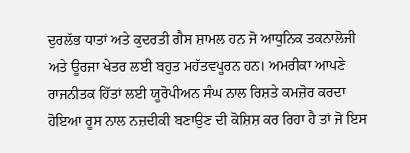ਦੁਰਲੱਭ ਧਾਤਾਂ ਅਤੇ ਕੁਦਰਤੀ ਗੈਸ ਸ਼ਾਮਲ ਹਨ ਜੋ ਆਧੁਨਿਕ ਤਕਨਾਲੋਜੀ ਅਤੇ ਊਰਜਾ ਖੇਤਰ ਲਈ ਬਹੁਤ ਮਹੱਤਵਪੂਰਨ ਹਨ। ਅਮਰੀਕਾ ਆਪਣੇ ਰਾਜਨੀਤਕ ਹਿੱਤਾਂ ਲਈ ਯੂਰੋਪੀਅਨ ਸੰਘ ਨਾਲ ਰਿਸ਼ਤੇ ਕਮਜ਼ੋਰ ਕਰਦਾ ਹੋਇਆ ਰੂਸ ਨਾਲ ਨਜ਼ਦੀਕੀ ਬਣਾਉਣ ਦੀ ਕੋਸ਼ਿਸ਼ ਕਰ ਰਿਹਾ ਹੈ ਤਾਂ ਜੋ ਇਸ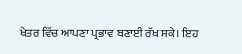ਖੇਤਰ ਵਿੱਚ ਆਪਣਾ ਪ੍ਰਭਾਵ ਬਣਾਈ ਰੱਖ ਸਕੇ। ਇਹ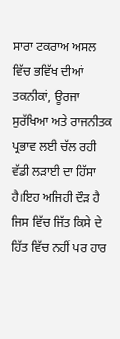ਸਾਰਾ ਟਕਰਾਅ ਅਸਲ ਵਿੱਚ ਭਵਿੱਖ ਦੀਆਂ ਤਕਨੀਕਾਂ, ਊਰਜਾ ਸੁਰੱਖਿਆ ਅਤੇ ਰਾਜਨੀਤਕ ਪ੍ਰਭਾਵ ਲਈ ਚੱਲ ਰਹੀ ਵੱਡੀ ਲੜਾਈ ਦਾ ਹਿੱਸਾ ਹੈ।ਇਹ ਅਜਿਹੀ ਦੌੜ ਹੈ ਜਿਸ ਵਿੱਚ ਜਿੱਤ ਕਿਸੇ ਦੇ ਹਿੱਤ ਵਿੱਚ ਨਹੀਂ ਪਰ ਹਾਰ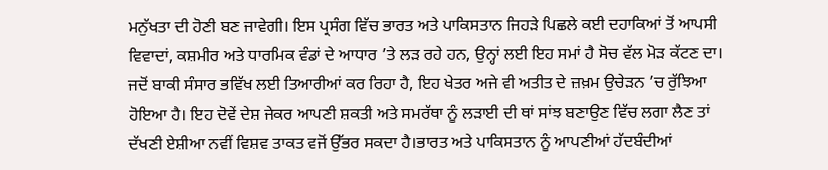ਮਨੁੱਖਤਾ ਦੀ ਹੋਣੀ ਬਣ ਜਾਵੇਗੀ। ਇਸ ਪ੍ਰਸੰਗ ਵਿੱਚ ਭਾਰਤ ਅਤੇ ਪਾਕਿਸਤਾਨ ਜਿਹੜੇ ਪਿਛਲੇ ਕਈ ਦਹਾਕਿਆਂ ਤੋਂ ਆਪਸੀ ਵਿਵਾਦਾਂ, ਕਸ਼ਮੀਰ ਅਤੇ ਧਾਰਮਿਕ ਵੰਡਾਂ ਦੇ ਆਧਾਰ ’ਤੇ ਲੜ ਰਹੇ ਹਨ, ਉਨ੍ਹਾਂ ਲਈ ਇਹ ਸਮਾਂ ਹੈ ਸੋਚ ਵੱਲ ਮੋੜ ਕੱਟਣ ਦਾ। ਜਦੋਂ ਬਾਕੀ ਸੰਸਾਰ ਭਵਿੱਖ ਲਈ ਤਿਆਰੀਆਂ ਕਰ ਰਿਹਾ ਹੈ, ਇਹ ਖੇਤਰ ਅਜੇ ਵੀ ਅਤੀਤ ਦੇ ਜ਼ਖ਼ਮ ਉਚੇੜਨ ’ਚ ਰੁੱਝਿਆ ਹੋਇਆ ਹੈ। ਇਹ ਦੋਵੇਂ ਦੇਸ਼ ਜੇਕਰ ਆਪਣੀ ਸ਼ਕਤੀ ਅਤੇ ਸਮਰੱਥਾ ਨੂੰ ਲੜਾਈ ਦੀ ਥਾਂ ਸਾਂਝ ਬਣਾਉਣ ਵਿੱਚ ਲਗਾ ਲੈਣ ਤਾਂ ਦੱਖਣੀ ਏਸ਼ੀਆ ਨਵੀਂ ਵਿਸ਼ਵ ਤਾਕਤ ਵਜੋਂ ਉੱਭਰ ਸਕਦਾ ਹੈ।ਭਾਰਤ ਅਤੇ ਪਾਕਿਸਤਾਨ ਨੂੰ ਆਪਣੀਆਂ ਹੱਦਬੰਦੀਆਂ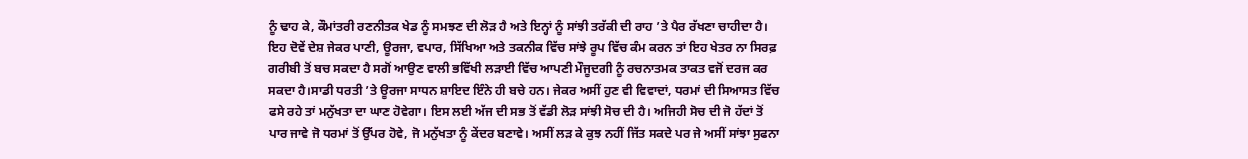ਨੂੰ ਢਾਹ ਕੇ, ਕੌਮਾਂਤਰੀ ਰਣਨੀਤਕ ਖੇਡ ਨੂੰ ਸਮਝਣ ਦੀ ਲੋੜ ਹੈ ਅਤੇ ਇਨ੍ਹਾਂ ਨੂੰ ਸਾਂਝੀ ਤਰੱਕੀ ਦੀ ਰਾਹ ’ਤੇ ਪੈਰ ਰੱਖਣਾ ਚਾਹੀਦਾ ਹੈ। ਇਹ ਦੋਵੇਂ ਦੇਸ਼ ਜੇਕਰ ਪਾਣੀ, ਊਰਜਾ, ਵਪਾਰ, ਸਿੱਖਿਆ ਅਤੇ ਤਕਨੀਕ ਵਿੱਚ ਸਾਂਝੇ ਰੂਪ ਵਿੱਚ ਕੰਮ ਕਰਨ ਤਾਂ ਇਹ ਖੇਤਰ ਨਾ ਸਿਰਫ਼ ਗਰੀਬੀ ਤੋਂ ਬਚ ਸਕਦਾ ਹੈ ਸਗੋਂ ਆਉਣ ਵਾਲੀ ਭਵਿੱਖੀ ਲੜਾਈ ਵਿੱਚ ਆਪਣੀ ਮੌਜੂਦਗੀ ਨੂੰ ਰਚਨਾਤਮਕ ਤਾਕਤ ਵਜੋਂ ਦਰਜ ਕਰ ਸਕਦਾ ਹੈ।ਸਾਡੀ ਧਰਤੀ ’ਤੇ ਊਰਜਾ ਸਾਧਨ ਸ਼ਾਇਦ ਇੰਨੇ ਹੀ ਬਚੇ ਹਨ। ਜੇਕਰ ਅਸੀਂ ਹੁਣ ਵੀ ਵਿਵਾਦਾਂ, ਧਰਮਾਂ ਦੀ ਸਿਆਸਤ ਵਿੱਚ ਫਸੇ ਰਹੇ ਤਾਂ ਮਨੁੱਖਤਾ ਦਾ ਘਾਣ ਹੋਵੇਗਾ। ਇਸ ਲਈ ਅੱਜ ਦੀ ਸਭ ਤੋਂ ਵੱਡੀ ਲੋੜ ਸਾਂਝੀ ਸੋਚ ਦੀ ਹੈ। ਅਜਿਹੀ ਸੋਚ ਦੀ ਜੋ ਹੱਦਾਂ ਤੋਂ ਪਾਰ ਜਾਵੇ ਜੋ ਧਰਮਾਂ ਤੋਂ ਉੱਪਰ ਹੋਵੇ, ਜੋ ਮਨੁੱਖਤਾ ਨੂੰ ਕੇਂਦਰ ਬਣਾਵੇ। ਅਸੀਂ ਲੜ ਕੇ ਕੁਝ ਨਹੀਂ ਜਿੱਤ ਸਕਦੇ ਪਰ ਜੇ ਅਸੀਂ ਸਾਂਝਾ ਸੁਫਨਾ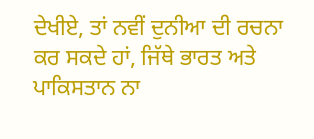ਦੇਖੀਏ, ਤਾਂ ਨਵੀਂ ਦੁਨੀਆ ਦੀ ਰਚਨਾ ਕਰ ਸਕਦੇ ਹਾਂ, ਜਿੱਥੇ ਭਾਰਤ ਅਤੇ ਪਾਕਿਸਤਾਨ ਨਾ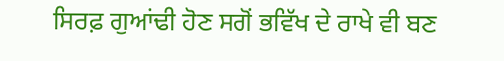ਸਿਰਫ਼ ਗੁਆਂਢੀ ਹੋਣ ਸਗੋਂ ਭਵਿੱਖ ਦੇ ਰਾਖੇ ਵੀ ਬਣ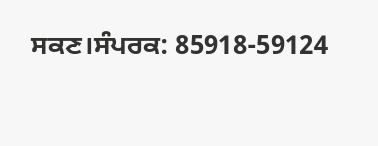ਸਕਣ।ਸੰਪਰਕ: 85918-59124